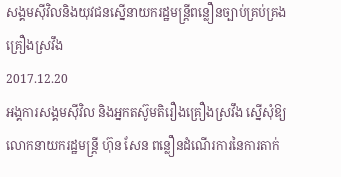សង្គមស៊ីវិលនិងយុវជនស្នើនាយករដ្ឋមន្ត្រីពន្លឿនច្បាប់គ្រប់គ្រងគ្រឿងស្រវឹង
2017.12.20
អង្គការសង្គមស៊ីវិល និងអ្នកតស៊ូមតិរឿងគ្រឿងស្រវឹង ស្នើសុំឱ្យលោកនាយករដ្ឋមន្ត្រី ហ៊ុន សែន ពន្លឿនដំណើរការនៃការតាក់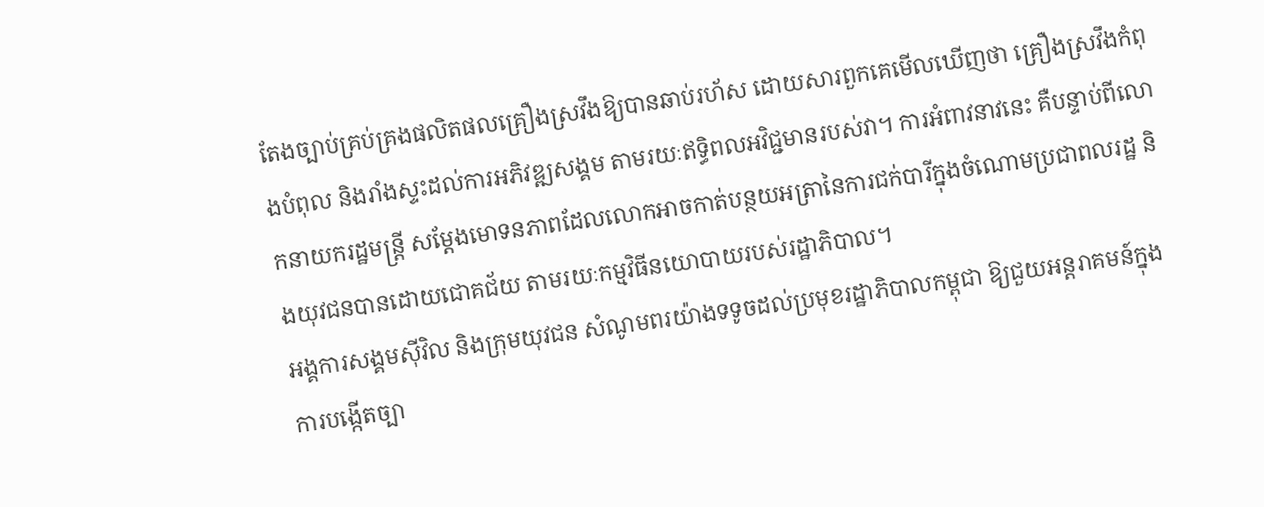តែងច្បាប់គ្រប់គ្រងផលិតផលគ្រឿងស្រវឹងឱ្យបានឆាប់រហ័ស ដោយសារពួកគេមើលឃើញថា គ្រឿងស្រវឹងកំពុងបំពុល និងរាំងស្ទះដល់ការអភិវឌ្ឍសង្គម តាមរយៈឥទ្ធិពលអវិជ្ជមានរបស់វា។ ការអំពាវនាវនេះ គឺបន្ទាប់ពីលោកនាយករដ្ឋមន្ត្រី សម្ដែងមោទនភាពដែលលោកអាចកាត់បន្ថយអត្រានៃការជក់បារីក្នុងចំណោមប្រជាពលរដ្ឋ និងយុវជនបានដោយជោគជ័យ តាមរយៈកម្មវិធីនយោបាយរបស់រដ្ឋាភិបាល។
អង្គការសង្គមស៊ីវិល និងក្រុមយុវជន សំណូមពរយ៉ាងទទូចដល់ប្រមុខរដ្ឋាភិបាលកម្ពុជា ឱ្យជួយអន្តរាគមន៍ក្នុងការបង្កើតច្បា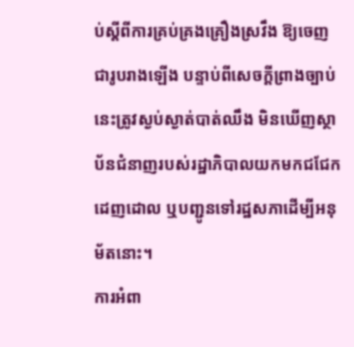ប់ស្ដីពីការគ្រប់គ្រងគ្រឿងស្រវឹង ឱ្យចេញជារូបរាងឡើង បន្ទាប់ពីសេចក្ដីព្រាងច្បាប់នេះត្រូវស្ងប់ស្ងាត់បាត់ឈឹង មិនឃើញស្ថាប័នជំនាញរបស់រដ្ឋាភិបាលយកមកជជែកដេញដោល ឬបញ្ជូនទៅរដ្ឋសភាដើម្បីអនុម័តនោះ។
ការអំពា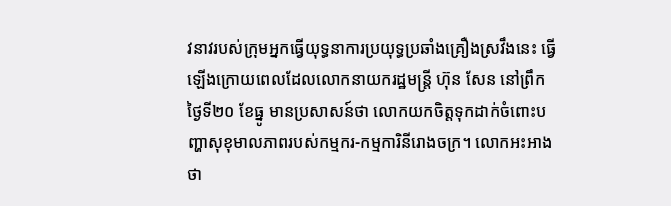វនាវរបស់ក្រុមអ្នកធ្វើយុទ្ធនាការប្រយុទ្ធប្រឆាំងគ្រឿងស្រវឹងនេះ ធ្វើឡើងក្រោយពេលដែលលោកនាយករដ្ឋមន្ត្រី ហ៊ុន សែន នៅព្រឹកថ្ងៃទី២០ ខែធ្នូ មានប្រសាសន៍ថា លោកយកចិត្តទុកដាក់ចំពោះបញ្ហាសុខុមាលភាពរបស់កម្មករ-កម្មការិនីរោងចក្រ។ លោកអះអាងថា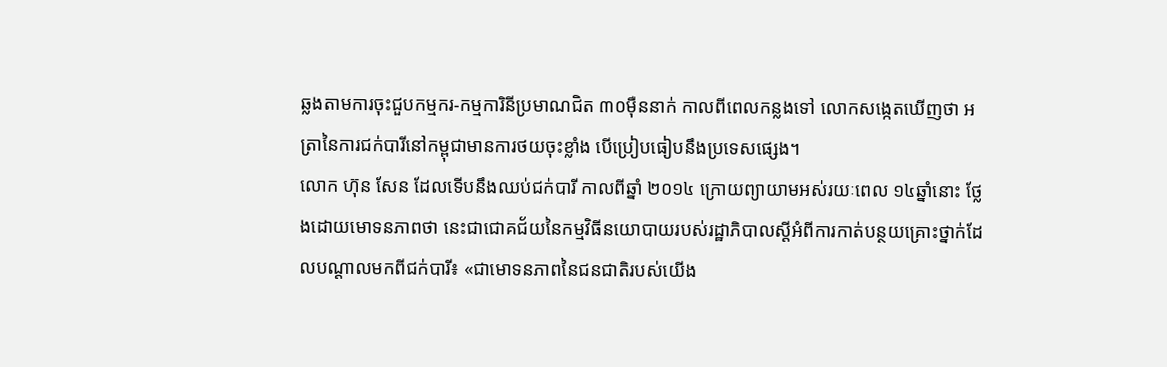ឆ្លងតាមការចុះជួបកម្មករ-កម្មការិនីប្រមាណជិត ៣០ម៉ឺននាក់ កាលពីពេលកន្លងទៅ លោកសង្កេតឃើញថា អត្រានៃការជក់បារីនៅកម្ពុជាមានការថយចុះខ្លាំង បើប្រៀបធៀបនឹងប្រទេសផ្សេង។
លោក ហ៊ុន សែន ដែលទើបនឹងឈប់ជក់បារី កាលពីឆ្នាំ ២០១៤ ក្រោយព្យាយាមអស់រយៈពេល ១៤ឆ្នាំនោះ ថ្លែងដោយមោទនភាពថា នេះជាជោគជ័យនៃកម្មវិធីនយោបាយរបស់រដ្ឋាភិបាលស្តីអំពីការកាត់បន្ថយគ្រោះថ្នាក់ដែលបណ្ដាលមកពីជក់បារី៖ «ជាមោទនភាពនៃជនជាតិរបស់យើង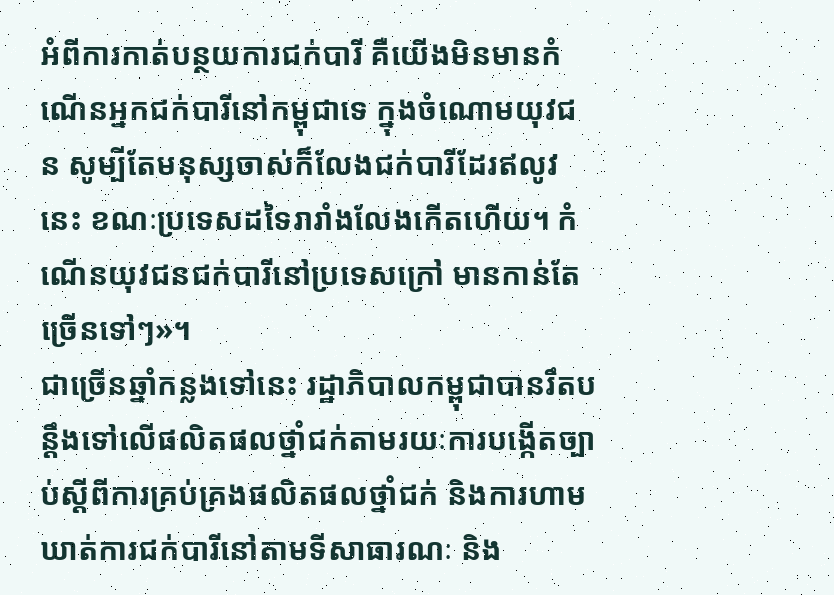អំពីការកាត់បន្ថយការជក់បារី គឺយើងមិនមានកំណើនអ្នកជក់បារីនៅកម្ពុជាទេ ក្នុងចំណោមយុវជន សូម្បីតែមនុស្សចាស់ក៏លែងជក់បារីដែរឥលូវនេះ ខណៈប្រទេសដទៃរារាំងលែងកើតហើយ។ កំណើនយុវជនជក់បារីនៅប្រទេសក្រៅ មានកាន់តែច្រើនទៅៗ»។
ជាច្រើនឆ្នាំកន្លងទៅនេះ រដ្ឋាភិបាលកម្ពុជាបានរឹតបន្តឹងទៅលើផលិតផលថ្នាំជក់តាមរយៈការបង្កើតច្បាប់ស្ដីពីការគ្រប់គ្រងផលិតផលថ្នាំជក់ និងការហាមឃាត់ការជក់បារីនៅតាមទីសាធារណៈ និង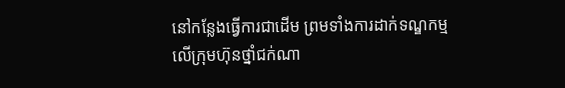នៅកន្លែងធ្វើការជាដើម ព្រមទាំងការដាក់ទណ្ឌកម្មលើក្រុមហ៊ុនថ្នាំជក់ណា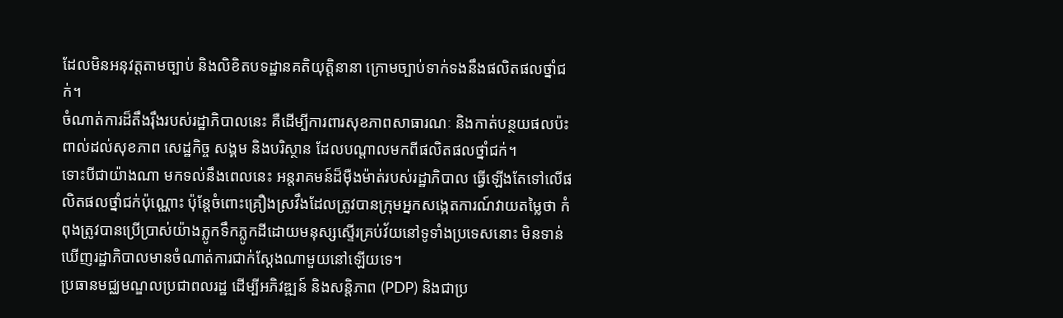ដែលមិនអនុវត្តតាមច្បាប់ និងលិខិតបទដ្ឋានគតិយុត្តិនានា ក្រោមច្បាប់ទាក់ទងនឹងផលិតផលថ្នាំជក់។
ចំណាត់ការដ៏តឹងរ៉ឹងរបស់រដ្ឋាភិបាលនេះ គឺដើម្បីការពារសុខភាពសាធារណៈ និងកាត់បន្ថយផលប៉ះពាល់ដល់សុខភាព សេដ្ឋកិច្ច សង្គម និងបរិស្ថាន ដែលបណ្ដាលមកពីផលិតផលថ្នាំជក់។
ទោះបីជាយ៉ាងណា មកទល់នឹងពេលនេះ អន្តរាគមន៍ដ៏ម៉ឺងម៉ាត់របស់រដ្ឋាភិបាល ធ្វើឡើងតែទៅលើផលិតផលថ្នាំជក់ប៉ុណ្ណោះ ប៉ុន្តែចំពោះគ្រឿងស្រវឹងដែលត្រូវបានក្រុមអ្នកសង្កេតការណ៍វាយតម្លៃថា កំពុងត្រូវបានប្រើប្រាស់យ៉ាងភ្លូកទឹកភ្លូកដីដោយមនុស្សស្ទើរគ្រប់វ័យនៅទូទាំងប្រទេសនោះ មិនទាន់ឃើញរដ្ឋាភិបាលមានចំណាត់ការជាក់ស្ដែងណាមួយនៅឡើយទេ។
ប្រធានមជ្ឈមណ្ឌលប្រជាពលរដ្ឋ ដើម្បីអភិវឌ្ឍន៍ និងសន្តិភាព (PDP) និងជាប្រ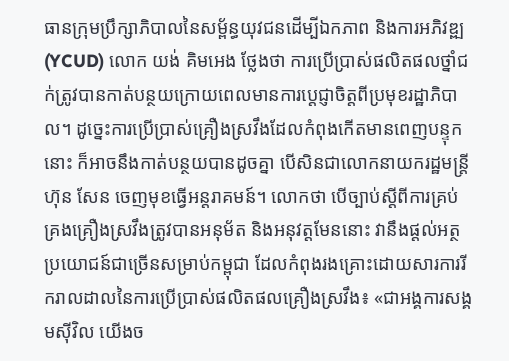ធានក្រុមប្រឹក្សាភិបាលនៃសម្ព័ន្ធយុវជនដើម្បីឯកភាព និងការអភិវឌ្ឍ (YCUD) លោក យង់ គិមអេង ថ្លែងថា ការប្រើប្រាស់ផលិតផលថ្នាំជក់ត្រូវបានកាត់បន្ថយក្រោយពេលមានការប្ដេជ្ញាចិត្តពីប្រមុខរដ្ឋាភិបាល។ ដូច្នេះការប្រើប្រាស់គ្រឿងស្រវឹងដែលកំពុងកើតមានពេញបន្ទុកនោះ ក៏អាចនឹងកាត់បន្ថយបានដូចគ្នា បើសិនជាលោកនាយករដ្ឋមន្ត្រី ហ៊ុន សែន ចេញមុខធ្វើអន្តរាគមន៍។ លោកថា បើច្បាប់ស្ដីពីការគ្រប់គ្រងគ្រឿងស្រវឹងត្រូវបានអនុម័ត និងអនុវត្តមែននោះ វានឹងផ្ដល់អត្ថប្រយោជន៍ជាច្រើនសម្រាប់កម្ពុជា ដែលកំពុងរងគ្រោះដោយសារការរីករាលដាលនៃការប្រើប្រាស់ផលិតផលគ្រឿងស្រវឹង៖ «ជាអង្គការសង្គមស៊ីវិល យើងច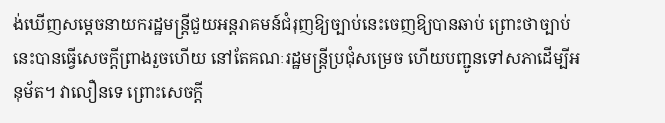ង់ឃើញសម្តេចនាយករដ្ឋមន្ត្រីជួយអន្តរាគមន៍ជំរុញឱ្យច្បាប់នេះចេញឱ្យបានឆាប់ ព្រោះថាច្បាប់នេះបានធ្វើសេចក្ដីព្រាងរួចហើយ នៅតែគណៈរដ្ឋមន្ត្រីប្រជុំសម្រេច ហើយបញ្ជូនទៅសភាដើម្បីអនុម័ត។ វាលឿនទេ ព្រោះសេចក្ដី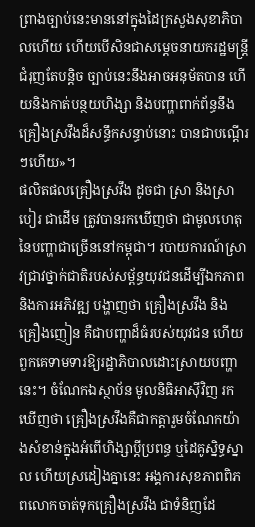ព្រាងច្បាប់នេះមាននៅក្នុងដៃក្រសួងសុខាភិបាលហើយ ហើយបើសិនជាសម្ដេចនាយករដ្ឋមន្ត្រីជំរុញតែបន្តិច ច្បាប់នេះនឹងអាចអនុម័តបាន ហើយនិងកាត់បន្ថយហិង្សា និងបញ្ហាពាក់ព័ន្ធនឹងគ្រឿងស្រវឹងដ៏សន្ធឹកសន្ធាប់នោះ បានជាបណ្ដើរៗហើយ»។
ផលិតផលគ្រឿងស្រវឹង ដូចជា ស្រា និងស្រាបៀរ ជាដើម ត្រូវបានរកឃើញថា ជាមូលហេតុនៃបញ្ហាជាច្រើននៅកម្ពុជា។ របាយការណ៍ស្រាវជ្រាវថ្នាក់ជាតិរបស់សម្ព័ន្ធយុវជនដើម្បីឯកភាព និងការអភិវឌ្ឍ បង្ហាញថា គ្រឿងស្រវឹង និងគ្រឿងញៀន គឺជាបញ្ហាដ៏ធំរបស់យុវជន ហើយពួកគេទាមទារឱ្យរដ្ឋាភិបាលដោះស្រាយបញ្ហានេះ។ ចំណែកឯស្ថាប័ន មូលនិធិអាស៊ីវិញ រកឃើញថា គ្រឿងស្រវឹងគឺជាកត្តារួមចំណែកយ៉ាងសំខាន់ក្នុងអំពើហិង្សាប្ដីប្រពន្ធ ឬដៃគូស្និទ្ធស្នាល ហើយស្រដៀងគ្នានេះ អង្គការសុខភាពពិភពលោកចាត់ទុកគ្រឿងស្រវឹង ជាទំនិញដែ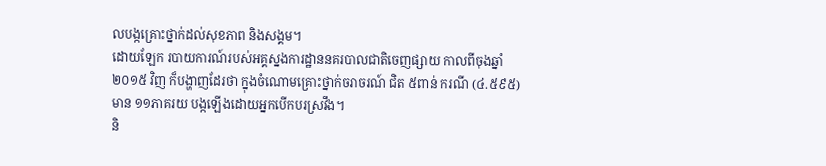លបង្កគ្រោះថ្នាក់ដល់សុខភាព និងសង្គម។
ដោយឡែក របាយការណ៍របស់អគ្គស្នងការដ្ឋាននគរបាលជាតិចេញផ្សាយ កាលពីចុងឆ្នាំ២០១៥ វិញ ក៏បង្ហាញដែរថា ក្នុងចំណោមគ្រោះថ្នាក់ចរាចរណ៍ ជិត ៥ពាន់ ករណី (៤.៥៩៥) មាន ១១ភាគរយ បង្កឡើងដោយអ្នកបើកបរស្រវឹង។
និ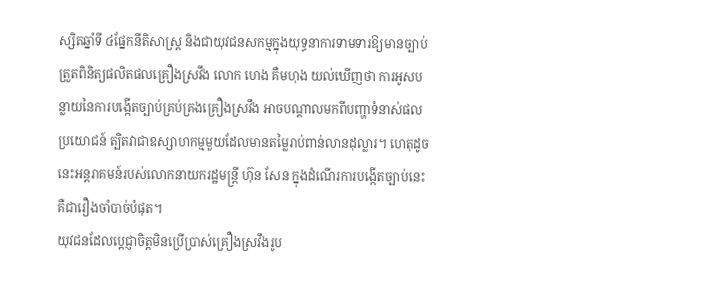ស្សិតឆ្នាំទី ៤ផ្នែកនីតិសាស្ត្រ និងជាយុវជនសកម្មក្នុងយុទ្ធនាការទាមទារឱ្យមានច្បាប់ត្រួតពិនិត្យផលិតផលគ្រឿងស្រវឹង លោក ហេង គឺមហុង យល់ឃើញថា ការអូសបន្លាយនៃការបង្កើតច្បាប់គ្រប់គ្រងគ្រឿងស្រវឹង អាចបណ្ដាលមកពីបញ្ហាទំនាស់ផលប្រយោជន៍ ត្បិតវាជាឧស្សាហកម្មមួយដែលមានតម្លៃរាប់ពាន់លានដុល្លារ។ ហេតុដូចនេះអន្តរាគមន៍របស់លោកនាយករដ្ឋមន្ត្រី ហ៊ុន សែន ក្នុងដំណើរការបង្កើតច្បាប់នេះ គឺជារឿងចាំបាច់បំផុត។
យុវជនដែលប្ដេជ្ញាចិត្តមិនប្រើប្រាស់គ្រឿងស្រវឹងរូប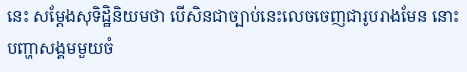នេះ សម្ដែងសុទិដ្ឋិនិយមថា បើសិនជាច្បាប់នេះលេចចេញជារូបរាងមែន នោះបញ្ហាសង្គមមួយចំ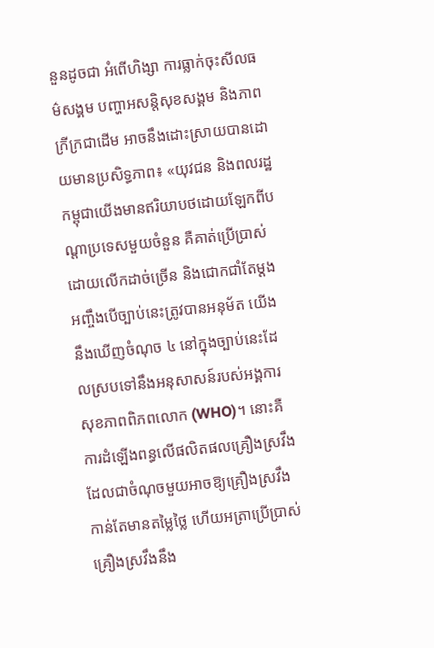នួនដូចជា អំពើហិង្សា ការធ្លាក់ចុះសីលធម៌សង្គម បញ្ហាអសន្តិសុខសង្គម និងភាពក្រីក្រជាដើម អាចនឹងដោះស្រាយបានដោយមានប្រសិទ្ធភាព៖ «យុវជន និងពលរដ្ឋកម្ពុជាយើងមានឥរិយាបថដោយឡែកពីបណ្ដាប្រទេសមួយចំនួន គឺគាត់ប្រើប្រាស់ដោយលើកដាច់ច្រើន និងជោកជាំតែម្ដង អញ្ចឹងបើច្បាប់នេះត្រូវបានអនុម័ត យើងនឹងឃើញចំណុច ៤ នៅក្នុងច្បាប់នេះដែលស្របទៅនឹងអនុសាសន៍របស់អង្គការសុខភាពពិភពលោក (WHO)។ នោះគឺការដំឡើងពន្ធលើផលិតផលគ្រឿងស្រវឹង ដែលជាចំណុចមួយអាចឱ្យគ្រឿងស្រវឹងកាន់តែមានតម្លៃថ្លៃ ហើយអត្រាប្រើប្រាស់គ្រឿងស្រវឹងនឹង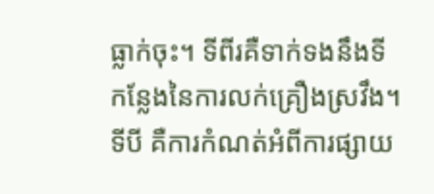ធ្លាក់ចុះ។ ទីពីរគឺទាក់ទងនឹងទីកន្លែងនៃការលក់គ្រឿងស្រវឹង។ ទីបី គឺការកំណត់អំពីការផ្សាយ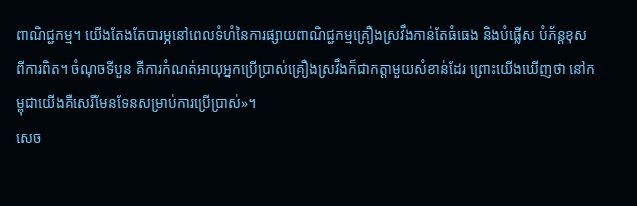ពាណិជ្ជកម្ម។ យើងតែងតែបារម្ភនៅពេលទំហំនៃការផ្សាយពាណិជ្ជកម្មគ្រឿងស្រវឹងកាន់តែធំធេង និងបំផ្លើស បំភ័ន្តខុសពីការពិត។ ចំណុចទីបួន គឺការកំណត់អាយុអ្នកប្រើប្រាស់គ្រឿងស្រវឹងក៏ជាកត្តាមួយសំខាន់ដែរ ព្រោះយើងឃើញថា នៅកម្ពុជាយើងគឺសេរីមែនទែនសម្រាប់ការប្រើប្រាស់»។
សេច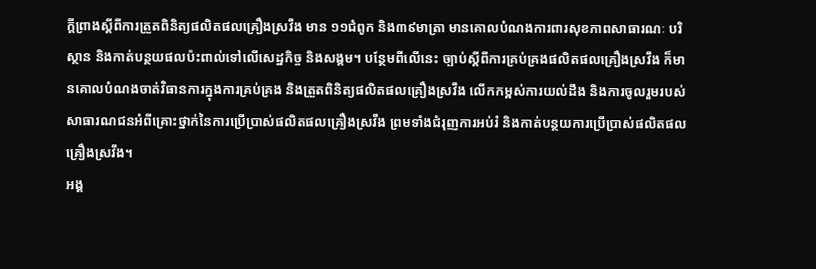ក្ដីព្រាងស្ដីពីការត្រួតពិនិត្យផលិតផលគ្រឿងស្រវឹង មាន ១១ជំពូក និង៣៩មាត្រា មានគោលបំណងការពារសុខភាពសាធារណៈ បរិស្ថាន និងកាត់បន្ថយផលប៉ះពាល់ទៅលើសេដ្ឋកិច្ច និងសង្គម។ បន្ថែមពីលើនេះ ច្បាប់ស្ដីពីការគ្រប់គ្រងផលិតផលគ្រឿងស្រវឹង ក៏មានគោលបំណងចាត់វិធានការក្នុងការគ្រប់គ្រង និងត្រួតពិនិត្យផលិតផលគ្រឿងស្រវឹង លើកកម្ពស់ការយល់ដឹង និងការចូលរួមរបស់សាធារណជនអំពីគ្រោះថ្នាក់នៃការប្រើប្រាស់ផលិតផលគ្រឿងស្រវឹង ព្រមទាំងជំរុញការអប់រំ និងកាត់បន្ថយការប្រើប្រាស់ផលិតផលគ្រឿងស្រវឹង។
អង្គ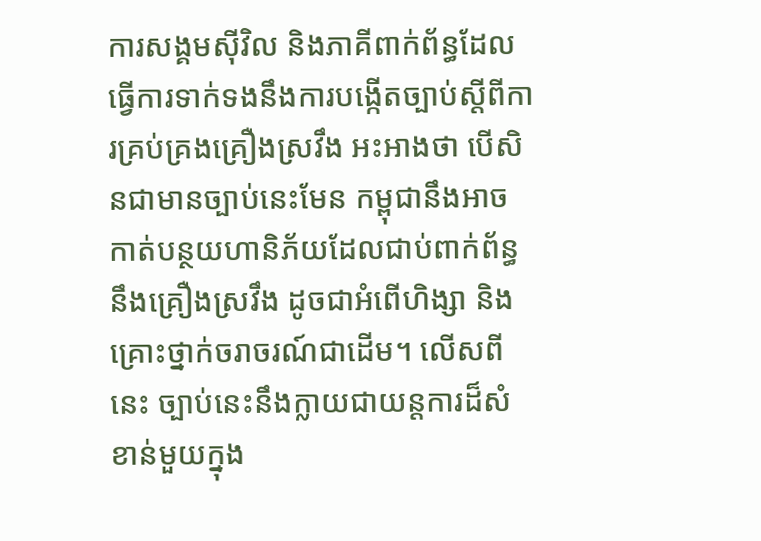ការសង្គមស៊ីវិល និងភាគីពាក់ព័ន្ធដែលធ្វើការទាក់ទងនឹងការបង្កើតច្បាប់ស្ដីពីការគ្រប់គ្រងគ្រឿងស្រវឹង អះអាងថា បើសិនជាមានច្បាប់នេះមែន កម្ពុជានឹងអាចកាត់បន្ថយហានិភ័យដែលជាប់ពាក់ព័ន្ធនឹងគ្រឿងស្រវឹង ដូចជាអំពើហិង្សា និងគ្រោះថ្នាក់ចរាចរណ៍ជាដើម។ លើសពីនេះ ច្បាប់នេះនឹងក្លាយជាយន្តការដ៏សំខាន់មួយក្នុង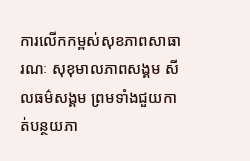ការលើកកម្ពស់សុខភាពសាធារណៈ សុខុមាលភាពសង្គម សីលធម៌សង្គម ព្រមទាំងជួយកាត់បន្ថយភា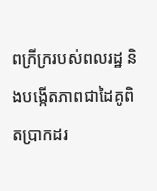ពក្រីក្ររបស់ពលរដ្ឋ និងបង្កើតភាពជាដៃគូពិតប្រាកដរ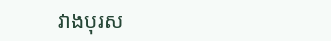វាងបុរស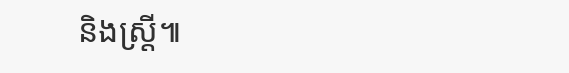និងស្ត្រី៕